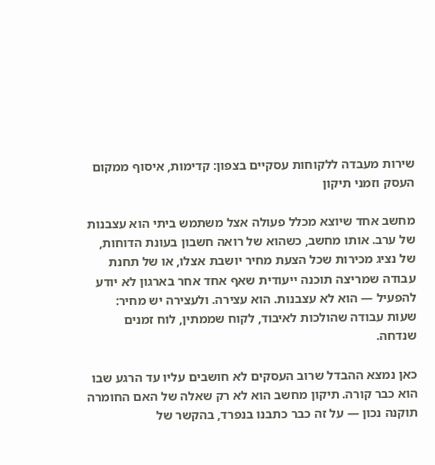שירות מעבדה ללקוחות עסקיים בצפון: קדימות, איסוף ממקום העסק וזמני תיקון

מחשב אחד שיוצא מכלל פעולה אצל משתמש ביתי הוא עצבנות של ערב. אותו מחשב, כשהוא של רואה חשבון בעונת הדוחות, של נציג מכירות שכל הצעת מחיר יושבת אצלו, או של תחנת עבודה שמריצה תוכנה ייעודית שאף אחד אחר בארגון לא יודע להפעיל — הוא לא עצבנות. הוא עצירה. ולעצירה יש מחיר: שעות עבודה שהולכות לאיבוד, לקוח שממתין, לוח זמנים שנדחה.

כאן נמצא ההבדל שרוב העסקים לא חושבים עליו עד הרגע שבו הוא כבר קורה. תיקון מחשב הוא לא רק שאלה של האם החומרה תוקנה נכון — על זה כבר כתבנו בנפרד, בהקשר של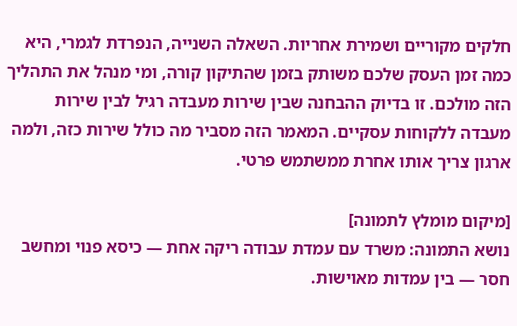חלקים מקוריים ושמירת אחריות. השאלה השנייה, הנפרדת לגמרי, היא כמה זמן העסק שלכם משותק בזמן שהתיקון קורה, ומי מנהל את התהליך הזה מולכם. זו בדיוק ההבחנה שבין שירות מעבדה רגיל לבין שירות מעבדה ללקוחות עסקיים. המאמר הזה מסביר מה כולל שירות כזה, ולמה ארגון צריך אותו אחרת ממשתמש פרטי.

[מיקום מומלץ לתמונה]
נושא התמונה: משרד עם עמדת עבודה ריקה אחת — כיסא פנוי ומחשב חסר — בין עמדות מאוישות.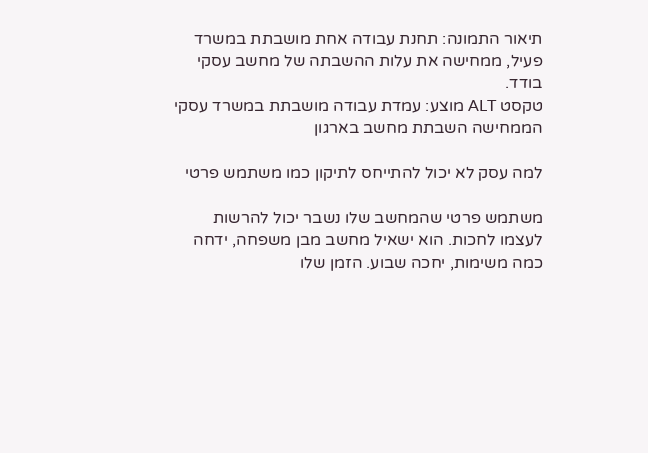תיאור התמונה: תחנת עבודה אחת מושבתת במשרד פעיל, ממחישה את עלות ההשבתה של מחשב עסקי בודד.
טקסט ALT מוצע: עמדת עבודה מושבתת במשרד עסקי הממחישה השבתת מחשב בארגון

למה עסק לא יכול להתייחס לתיקון כמו משתמש פרטי

משתמש פרטי שהמחשב שלו נשבר יכול להרשות לעצמו לחכות. הוא ישאיל מחשב מבן משפחה, ידחה כמה משימות, יחכה שבוע. הזמן שלו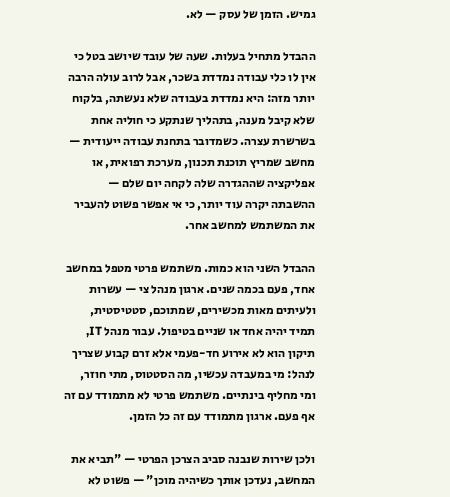גמיש. הזמן של עסק — לא.

ההבדל מתחיל בעלות. שעה של עובד שיושב בטל כי אין לו כלי עבודה נמדדת בשכר, אבל לרוב עולה הרבה יותר מזה: היא נמדדת בעבודה שלא נעשתה, בלקוח שלא קיבל מענה, בתהליך שנתקע כי חוליה אחת בשרשרת עצרה. כשמדובר בתחנת עבודה ייעודית — מחשב שמריץ תוכנת תכנון, מערכת רפואית, או אפליקציה שההגדרה שלה לקחה יום שלם — ההשבתה יקרה עוד יותר, כי אי אפשר פשוט להעביר את המשתמש למחשב אחר.

ההבדל השני הוא כמות. משתמש פרטי מטפל במחשב אחד, פעם בכמה שנים. ארגון מנהל צי — עשרות ולעיתים מאות מכשירים, שמתוכם, סטטיסטית, תמיד יהיה אחד או שניים בטיפול. עבור מנהל IT, תיקון הוא לא אירוע חד-פעמי אלא זרם קבוע שצריך לנהל: מי במעבדה עכשיו, מה הסטטוס, מתי חוזר, ומי מחליף בינתיים. משתמש פרטי לא מתמודד עם זה אף פעם. ארגון מתמודד עם זה כל הזמן.

ולכן שירות שנבנה סביב הצרכן הפרטי — "תביא את המחשב, נעדכן אותך כשיהיה מוכן" — פשוט לא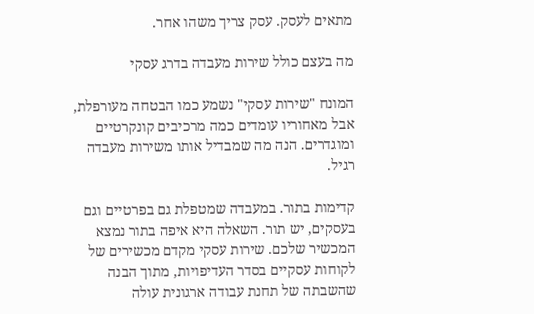מתאים לעסק. עסק צריך משהו אחר.

מה בעצם כולל שירות מעבדה בדרג עסקי

המונח "שירות עסקי" נשמע כמו הבטחה מעורפלת, אבל מאחוריו עומדים כמה מרכיבים קונקרטיים ומוגדרים. הנה מה שמבדיל אותו משירות מעבדה רגיל.

קדימות בתור. במעבדה שמטפלת גם בפרטיים וגם בעסקים, יש תור. השאלה היא איפה בתור נמצא המכשיר שלכם. שירות עסקי מקדם מכשירים של לקוחות עסקיים בסדר העדיפויות, מתוך הבנה שהשבתה של תחנת עבודה ארגונית עולה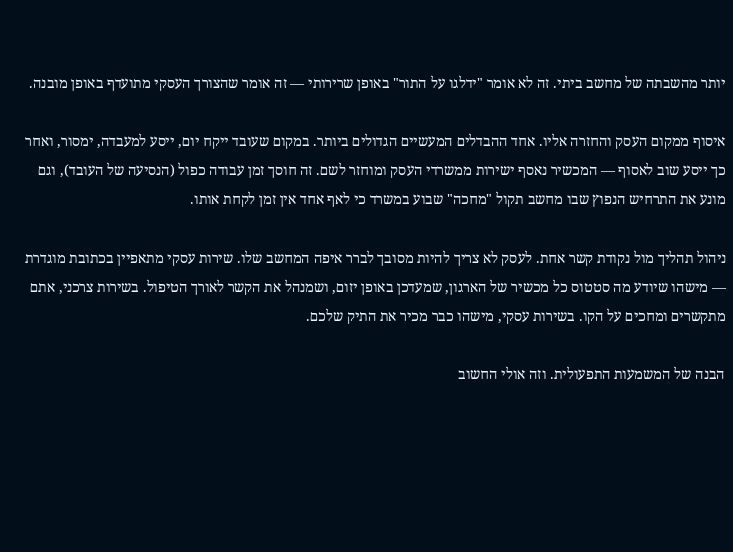יותר מהשבתה של מחשב ביתי. זה לא אומר "ידלגו על התור" באופן שרירותי — זה אומר שהצורך העסקי מתועדף באופן מובנה.

איסוף ממקום העסק והחזרה אליו. אחד ההבדלים המעשיים הגדולים ביותר. במקום שעובד ייקח יום, ייסע למעבדה, ימסור, ואחר כך ייסע שוב לאסוף — המכשיר נאסף ישירות ממשרדי העסק ומוחזר לשם. זה חוסך זמן עבודה כפול (הנסיעה של העובד), וגם מונע את התרחיש הנפוץ שבו מחשב תקול "מחכה" שבוע במשרד כי לאף אחד אין זמן לקחת אותו.

ניהול תהליך מול נקודת קשר אחת. לעסק לא צריך להיות מסובך לברר איפה המחשב שלו. שירות עסקי מתאפיין בכתובת מוגדרת — מישהו שיודע מה סטטוס כל מכשיר של הארגון, שמעדכן באופן יזום, ושמנהל את הקשר לאורך הטיפול. בשירות צרכני, אתם מתקשרים ומחכים על הקו. בשירות עסקי, מישהו כבר מכיר את התיק שלכם.

הבנה של המשמעות התפעולית. וזה אולי החשוב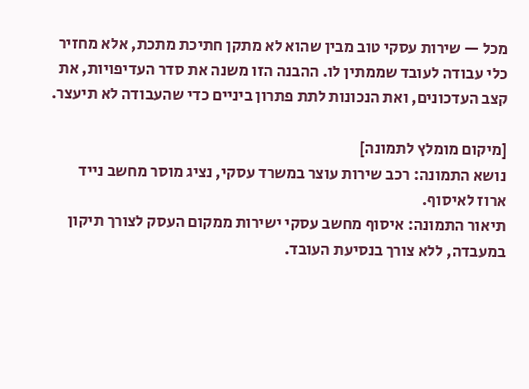מכל — שירות עסקי טוב מבין שהוא לא מתקן חתיכת מתכת, אלא מחזיר כלי עבודה לעובד שממתין לו. ההבנה הזו משנה את סדר העדיפויות, את קצב העדכונים, ואת הנכונות לתת פתרון ביניים כדי שהעבודה לא תיעצר.

[מיקום מומלץ לתמונה]
נושא התמונה: רכב שירות עוצר במשרד עסקי, נציג מוסר מחשב נייד ארוז לאיסוף.
תיאור התמונה: איסוף מחשב עסקי ישירות ממקום העסק לצורך תיקון במעבדה, ללא צורך בנסיעת העובד.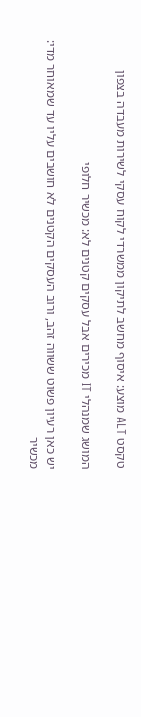טקסט ALT מוצע: איסוף מחשב לתיקון ממשרדי לקוח עסקי לשירות מעבדה בצפון

המושג שמנהלי IT מכירים אבל עסקים קטנים לא: מכשיר חלופי

יש כאן רעיון פשוט ששווה זהב, ורוב העסקים הקטנים לא חושבים עליו עד שמאוחר מדי: מכשיר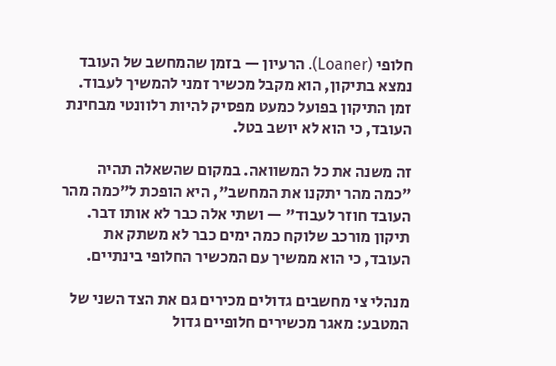חלופי (Loaner). הרעיון — בזמן שהמחשב של העובד נמצא בתיקון, הוא מקבל מכשיר זמני להמשיך לעבוד. זמן התיקון בפועל כמעט מפסיק להיות רלוונטי מבחינת העובד, כי הוא לא יושב בטל.

זה משנה את כל המשוואה. במקום שהשאלה תהיה "כמה מהר יתקנו את המחשב", היא הופכת ל"כמה מהר העובד חוזר לעבוד" — ושתי אלה כבר לא אותו דבר. תיקון מורכב שלוקח כמה ימים כבר לא משתק את העובד, כי הוא ממשיך עם המכשיר החלופי בינתיים.

מנהלי צי מחשבים גדולים מכירים גם את הצד השני של המטבע: מאגר מכשירים חלופיים גדול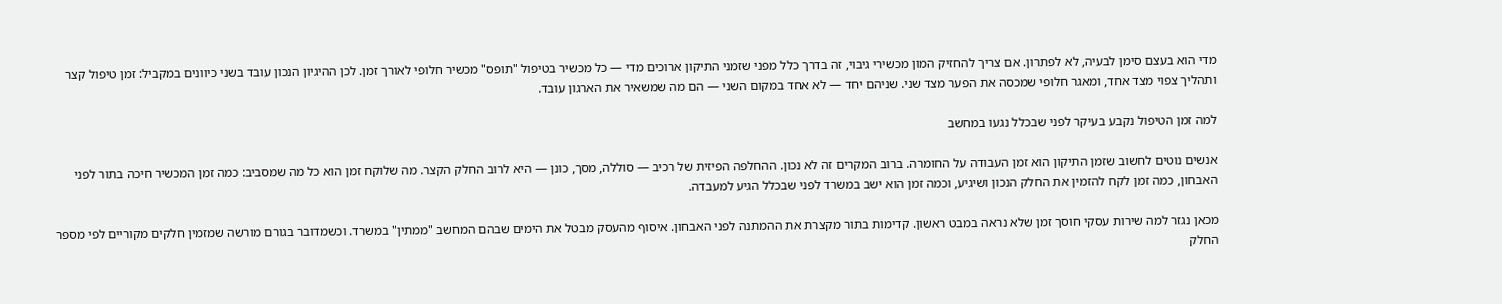מדי הוא בעצם סימן לבעיה, לא לפתרון. אם צריך להחזיק המון מכשירי גיבוי, זה בדרך כלל מפני שזמני התיקון ארוכים מדי — כל מכשיר בטיפול "תופס" מכשיר חלופי לאורך זמן. לכן ההיגיון הנכון עובד בשני כיוונים במקביל: זמן טיפול קצר ותהליך צפוי מצד אחד, ומאגר חלופי שמכסה את הפער מצד שני. שניהם יחד — לא אחד במקום השני — הם מה שמשאיר את הארגון עובד.

למה זמן הטיפול נקבע בעיקר לפני שבכלל נגעו במחשב

אנשים נוטים לחשוב שזמן התיקון הוא זמן העבודה על החומרה. ברוב המקרים זה לא נכון. ההחלפה הפיזית של רכיב — סוללה, מסך, כונן — היא לרוב החלק הקצר. מה שלוקח זמן הוא כל מה שמסביב: כמה זמן המכשיר חיכה בתור לפני האבחון, כמה זמן לקח להזמין את החלק הנכון ושיגיע, וכמה זמן הוא ישב במשרד לפני שבכלל הגיע למעבדה.

מכאן נגזר למה שירות עסקי חוסך זמן שלא נראה במבט ראשון. קדימות בתור מקצרת את ההמתנה לפני האבחון. איסוף מהעסק מבטל את הימים שבהם המחשב "ממתין" במשרד. וכשמדובר בגורם מורשה שמזמין חלקים מקוריים לפי מספר החלק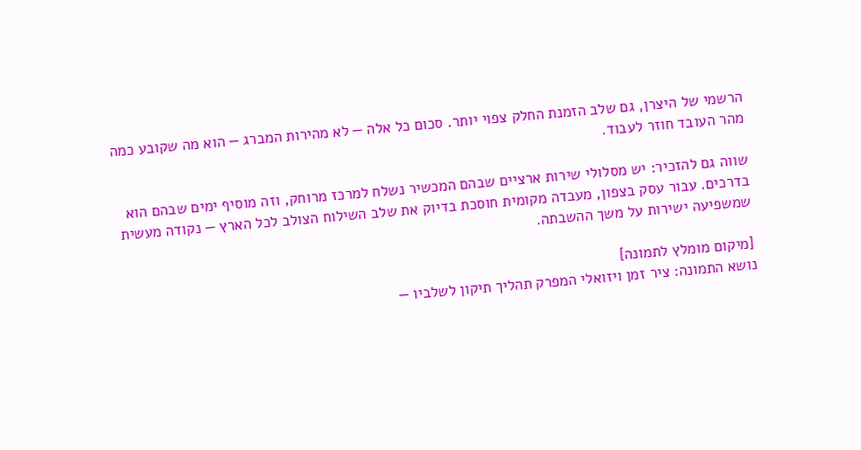הרשמי של היצרן, גם שלב הזמנת החלק צפוי יותר. סכום כל אלה — לא מהירות המברג — הוא מה שקובע כמה מהר העובד חוזר לעבוד.

שווה גם להזכיר: יש מסלולי שירות ארציים שבהם המכשיר נשלח למרכז מרוחק, וזה מוסיף ימים שבהם הוא בדרכים. עבור עסק בצפון, מעבדה מקומית חוסכת בדיוק את שלב השילוח הצולב לכל הארץ — נקודה מעשית שמשפיעה ישירות על משך ההשבתה.

[מיקום מומלץ לתמונה]
נושא התמונה: ציר זמן ויזואלי המפרק תהליך תיקון לשלביו —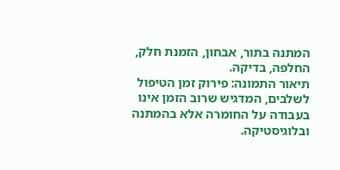המתנה בתור, אבחון, הזמנת חלק, החלפה, בדיקה.
תיאור התמונה: פירוק זמן הטיפול לשלבים, המדגיש שרוב הזמן אינו בעבודה על החומרה אלא בהמתנה ובלוגיסטיקה.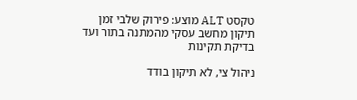טקסט ALT מוצע: פירוק שלבי זמן תיקון מחשב עסקי מהמתנה בתור ועד בדיקת תקינות

ניהול צי, לא תיקון בודד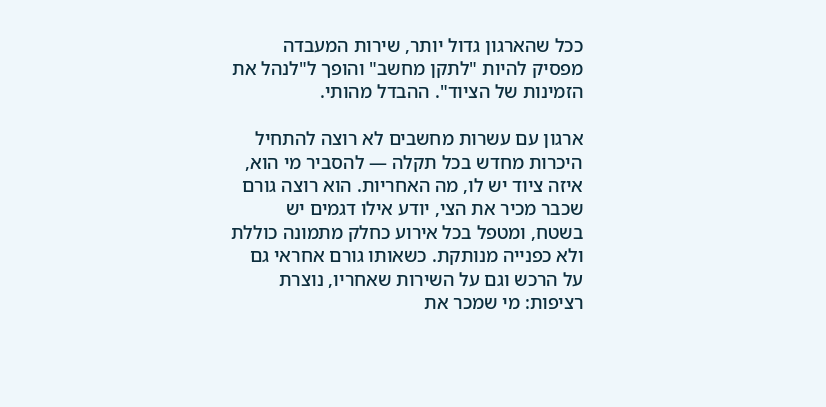ככל שהארגון גדול יותר, שירות המעבדה מפסיק להיות "לתקן מחשב" והופך ל"לנהל את הזמינות של הציוד". ההבדל מהותי.

ארגון עם עשרות מחשבים לא רוצה להתחיל היכרות מחדש בכל תקלה — להסביר מי הוא, איזה ציוד יש לו, מה האחריות. הוא רוצה גורם שכבר מכיר את הצי, יודע אילו דגמים יש בשטח, ומטפל בכל אירוע כחלק מתמונה כוללת ולא כפנייה מנותקת. כשאותו גורם אחראי גם על הרכש וגם על השירות שאחריו, נוצרת רציפות: מי שמכר את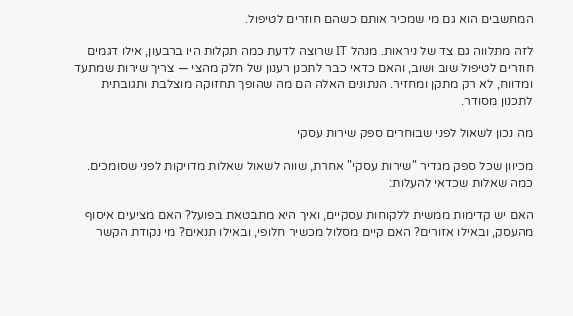המחשבים הוא גם מי שמכיר אותם כשהם חוזרים לטיפול.

לזה מתלווה גם צד של ניראות. מנהל IT שרוצה לדעת כמה תקלות היו ברבעון, אילו דגמים חוזרים לטיפול שוב ושוב, והאם כדאי כבר לתכנן רענון של חלק מהצי — צריך שירות שמתעד ומדווח, לא רק מתקן ומחזיר. הנתונים האלה הם מה שהופך תחזוקה מוצלבת ותגובתית לתכנון מסודר.

מה נכון לשאול לפני שבוחרים ספק שירות עסקי

מכיוון שכל ספק מגדיר "שירות עסקי" אחרת, שווה לשאול שאלות מדויקות לפני שסומכים. כמה שאלות שכדאי להעלות:

האם יש קדימות ממשית ללקוחות עסקיים, ואיך היא מתבטאת בפועל? האם מציעים איסוף מהעסק, ובאילו אזורים? האם קיים מסלול מכשיר חלופי, ובאילו תנאים? מי נקודת הקשר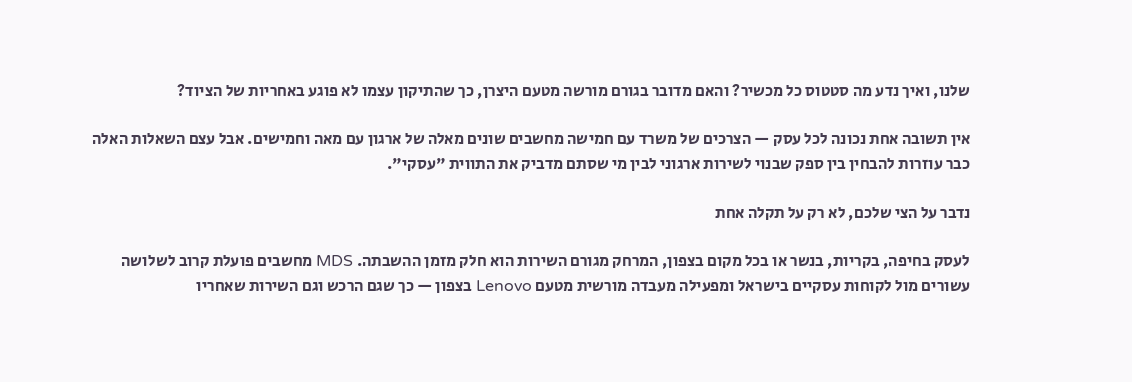שלנו, ואיך נדע מה סטטוס כל מכשיר? והאם מדובר בגורם מורשה מטעם היצרן, כך שהתיקון עצמו לא פוגע באחריות של הציוד?

אין תשובה אחת נכונה לכל עסק — הצרכים של משרד עם חמישה מחשבים שונים מאלה של ארגון עם מאה וחמישים. אבל עצם השאלות האלה כבר עוזרות להבחין בין ספק שבנוי לשירות ארגוני לבין מי שסתם מדביק את התווית "עסקי".

נדבר על הצי שלכם, לא רק על תקלה אחת

לעסק בחיפה, בקריות, בנשר או בכל מקום בצפון, המרחק מגורם השירות הוא חלק מזמן ההשבתה. MDS מחשבים פועלת קרוב לשלושה עשורים מול לקוחות עסקיים בישראל ומפעילה מעבדה מורשית מטעם Lenovo בצפון — כך שגם הרכש וגם השירות שאחריו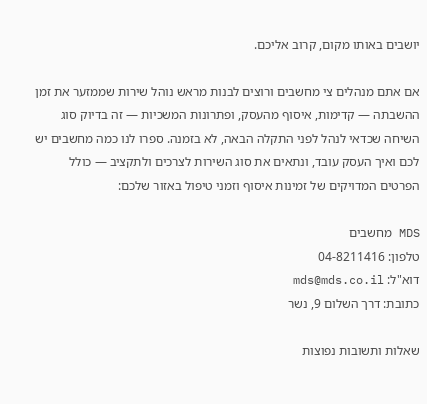יושבים באותו מקום, קרוב אליכם.

אם אתם מנהלים צי מחשבים ורוצים לבנות מראש נוהל שירות שממזער את זמן ההשבתה — קדימות, איסוף מהעסק, ופתרונות המשכיות — זה בדיוק סוג השיחה שכדאי לנהל לפני התקלה הבאה, לא בזמנה. ספרו לנו כמה מחשבים יש לכם ואיך העסק עובד, ונתאים את סוג השירות לצרכים ולתקציב — כולל הפרטים המדויקים של זמינות איסוף וזמני טיפול באזור שלכם:

MDS מחשבים
טלפון: 04-8211416
דוא"ל: mds@mds.co.il
כתובת: דרך השלום 9, נשר

שאלות ותשובות נפוצות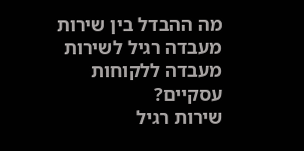מה ההבדל בין שירות מעבדה רגיל לשירות מעבדה ללקוחות עסקיים?
שירות רגיל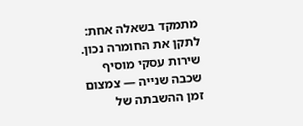מתמקד בשאלה אחת: לתקן את החומרה נכון. שירות עסקי מוסיף שכבה שנייה — צמצום זמן ההשבתה של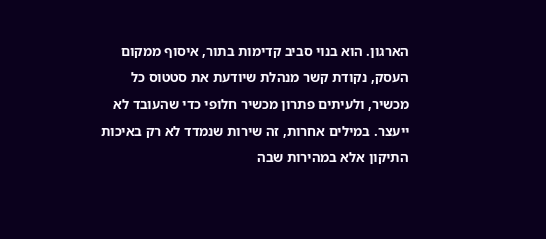הארגון. הוא בנוי סביב קדימות בתור, איסוף ממקום העסק, נקודת קשר מנהלת שיודעת את סטטוס כל מכשיר, ולעיתים פתרון מכשיר חלופי כדי שהעובד לא ייעצר. במילים אחרות, זה שירות שנמדד לא רק באיכות התיקון אלא במהירות שבה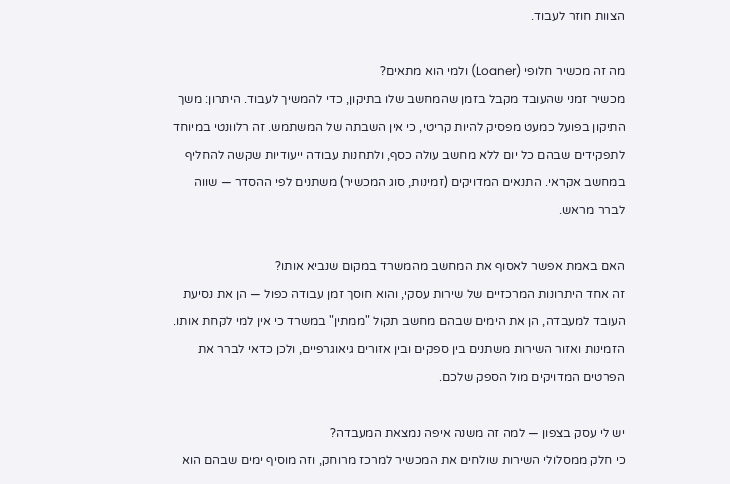הצוות חוזר לעבוד.

מה זה מכשיר חלופי (Loaner) ולמי הוא מתאים?
מכשיר זמני שהעובד מקבל בזמן שהמחשב שלו בתיקון, כדי להמשיך לעבוד. היתרון: משך התיקון בפועל כמעט מפסיק להיות קריטי, כי אין השבתה של המשתמש. זה רלוונטי במיוחד לתפקידים שבהם כל יום ללא מחשב עולה כסף, ולתחנות עבודה ייעודיות שקשה להחליף במחשב אקראי. התנאים המדויקים (זמינות, סוג המכשיר) משתנים לפי ההסדר — שווה לברר מראש.

האם באמת אפשר לאסוף את המחשב מהמשרד במקום שנביא אותו?
זה אחד היתרונות המרכזיים של שירות עסקי, והוא חוסך זמן עבודה כפול — הן את נסיעת העובד למעבדה, הן את הימים שבהם מחשב תקול "ממתין" במשרד כי אין למי לקחת אותו. הזמינות ואזור השירות משתנים בין ספקים ובין אזורים גיאוגרפיים, ולכן כדאי לברר את הפרטים המדויקים מול הספק שלכם.

יש לי עסק בצפון — למה זה משנה איפה נמצאת המעבדה?
כי חלק ממסלולי השירות שולחים את המכשיר למרכז מרוחק, וזה מוסיף ימים שבהם הוא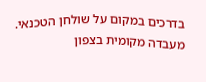בדרכים במקום על שולחן הטכנאי. מעבדה מקומית בצפון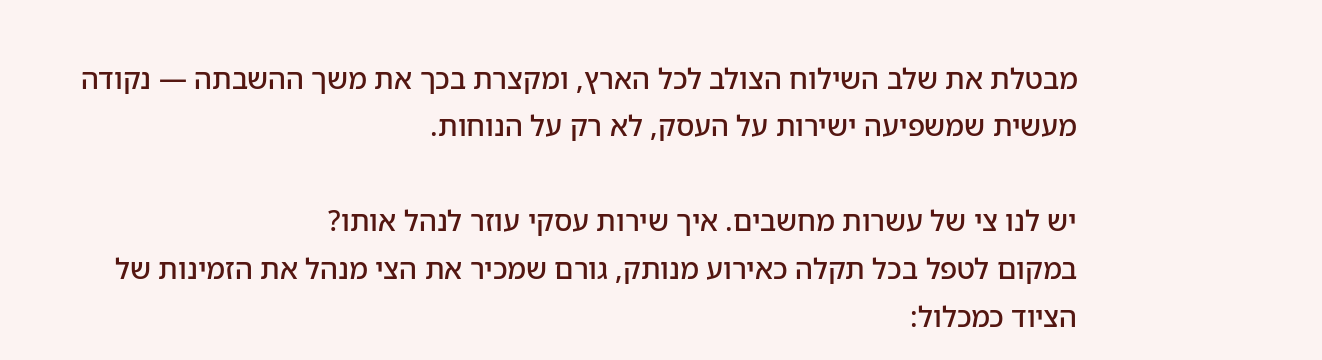מבטלת את שלב השילוח הצולב לכל הארץ, ומקצרת בכך את משך ההשבתה — נקודה מעשית שמשפיעה ישירות על העסק, לא רק על הנוחות.

יש לנו צי של עשרות מחשבים. איך שירות עסקי עוזר לנהל אותו?
במקום לטפל בכל תקלה כאירוע מנותק, גורם שמכיר את הצי מנהל את הזמינות של הציוד כמכלול: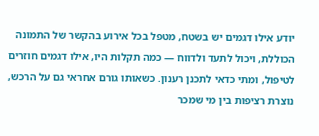יודע אילו דגמים יש בשטח, מטפל בכל אירוע בהקשר של התמונה הכוללת, ויכול לתעד ולדווח — כמה תקלות היו, אילו דגמים חוזרים לטיפול, ומתי כדאי לתכנן רענון. כשאותו גורם אחראי גם על הרכש, נוצרת רציפות בין מי שמכר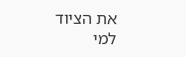את הציוד למי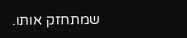שמתחזק אותו.